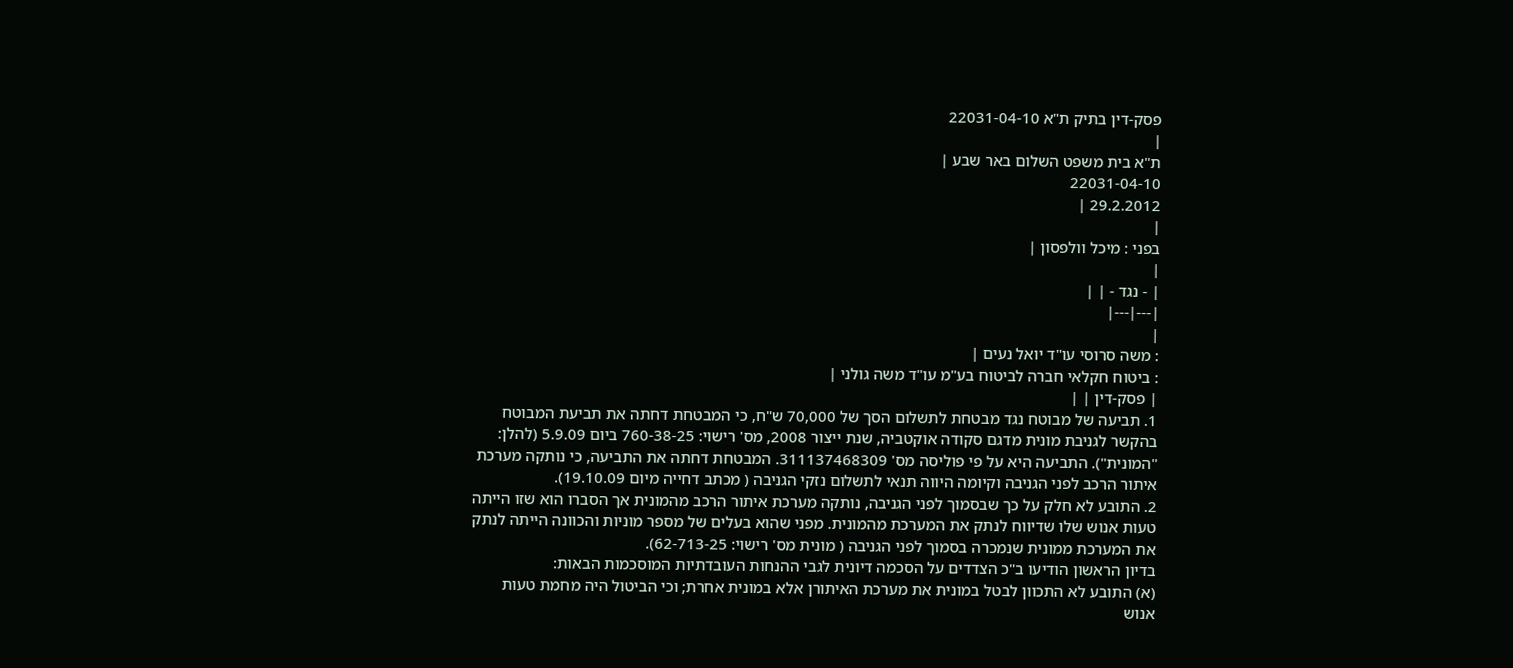פסק-דין בתיק ת"א 22031-04-10
|
ת"א בית משפט השלום באר שבע |
22031-04-10
29.2.2012 |
|
בפני : מיכל וולפסון |
|
| - נגד - | |
|---|---|
|
: משה סרוסי עו"ד יואל נעים |
: ביטוח חקלאי חברה לביטוח בע"מ עו"ד משה גולני |
| פסק-דין | |
1. תביעה של מבוטח נגד מבטחת לתשלום הסך של 70,000 ש"ח, כי המבטחת דחתה את תביעת המבוטח בהקשר לגניבת מונית מדגם סקודה אוקטביה, שנת ייצור 2008, מס' רישוי: 760-38-25 ביום 5.9.09 (להלן: "המונית"). התביעה היא על פי פוליסה מס' 311137468309. המבטחת דחתה את התביעה, כי נותקה מערכת איתור הרכב לפני הגניבה וקיומה היווה תנאי לתשלום נזקי הגניבה ( מכתב דחייה מיום 19.10.09).
2. התובע לא חלק על כך שבסמוך לפני הגניבה, נותקה מערכת איתור הרכב מהמונית אך הסברו הוא שזו הייתה טעות אנוש שלו שדיווח לנתק את המערכת מהמונית. מפני שהוא בעלים של מספר מוניות והכוונה הייתה לנתק את המערכת ממונית שנמכרה בסמוך לפני הגניבה ( מונית מס' רישוי: 62-713-25).
בדיון הראשון הודיעו ב"כ הצדדים על הסכמה דיונית לגבי ההנחות העובדתיות המוסכמות הבאות:
(א) התובע לא התכוון לבטל במונית את מערכת האיתורן אלא במונית אחרת; וכי הביטול היה מחמת טעות אנוש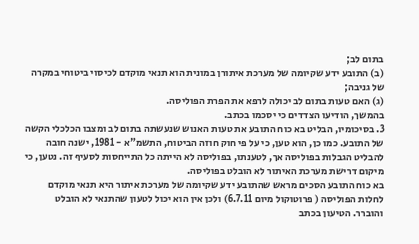בתום לב;
(ב) התובע ידע שקיומה של מערכת איתורן במונית הוא תנאי מוקדם לכיסוי ביטוחי במקרה של גניבה;
(ג) האם טעות בתום לב יכולה לרפא את הפרת הפוליסה.
בהמשך, הודיעו הצדדים כי יסכמו בכתב.
3. בסיכומיו, הבליט בא כוח התובע את טעות האנוש שנעשתה בתום לב ומצבו הכלכלי הקשה של התובע. כמו כן, הוא טען, כי על פי חוק חוזה הביטוח, התשמ"א - 1981, ישנה חובה להבליט הגבלות בפוליסה אך, לטענתו, בפוליסה לא הייתה כל התייחסות לסעיף זה. נטען, כי מיקום דרישת מערכת האיתור לא הובלט בפוליסה.
בא כוח התובע הסכים מראש שהתובע ידע שקיומה של מערכת איתור היא תנאי מוקדם לחלות הפוליסה ( פרוטוקול מיום 6.7.11) ולכן אין הוא יכול לטעון שהתנאי לא הובלט והוברר. הטיעון בכתב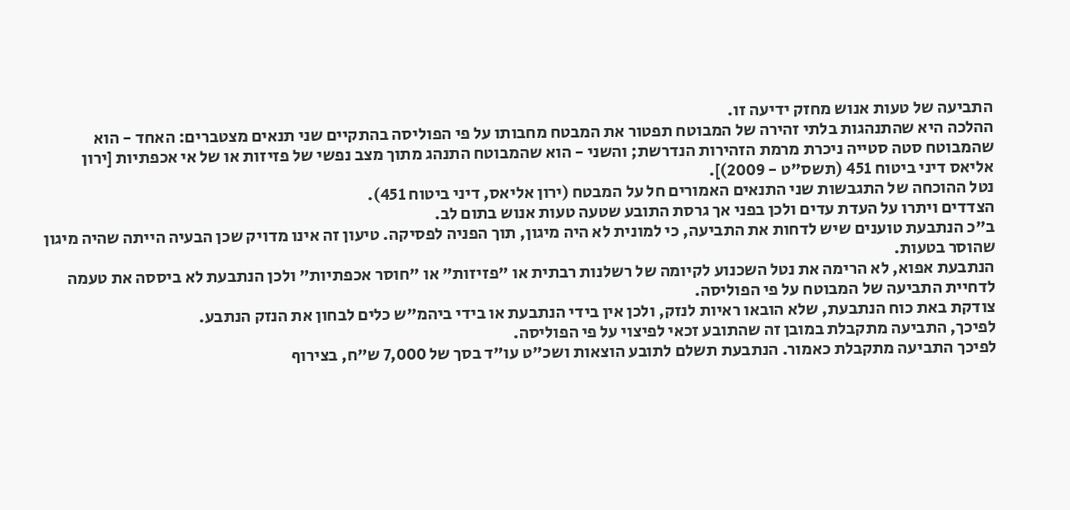התביעה של טעות אנוש מחזק ידיעה זו.
ההלכה היא שהתנהגות בלתי זהירה של המבוטח תפטור את המבטח מחבותו על פי הפוליסה בהתקיים שני תנאים מצטברים: האחד - הוא שהמבוטח סטה סטייה ניכרת מרמת הזהירות הנדרשת; והשני - הוא שהמבוטח התנהג מתוך מצב נפשי של פזיזות או של אי אכפתיות [ירון אליאס דיני ביטוח 451 (תשס"ט - 2009)].
נטל ההוכחה של התגבשות שני התנאים האמורים חל על המבטח (ירון אליאס, דיני ביטוח 451).
הצדדים ויתרו על העדת עדים ולכן בפני אך גרסת התובע שטעה טעות אנוש בתום לב.
ב"כ הנתבעת טוענים שיש לדחות את התביעה, כי למונית לא היה מיגון, תוך הפניה לפסיקה. טיעון זה אינו מדויק שכן הבעיה הייתה שהיה מיגון שהוסר בטעות.
הנתבעת אפוא, לא הרימה את נטל השכנוע לקיומה של רשלנות רבתית או "פזיזות" או "חוסר אכפתיות" ולכן הנתבעת לא ביססה את טעמה לדחיית התביעה של המבוטח על פי הפוליסה.
צודקת באת כוח הנתבעת, שלא הובאו ראיות לנזק, ולכן אין בידי הנתבעת או בידי ביהמ"ש כלים לבחון את הנזק הנתבע.
לפיכך, התביעה מתקבלת במובן זה שהתובע זכאי לפיצוי על פי הפוליסה.
לפיכך התביעה מתקבלת כאמור. הנתבעת תשלם לתובע הוצאות ושכ"ט עו"ד בסך של 7,000 ש"ח, בצירוף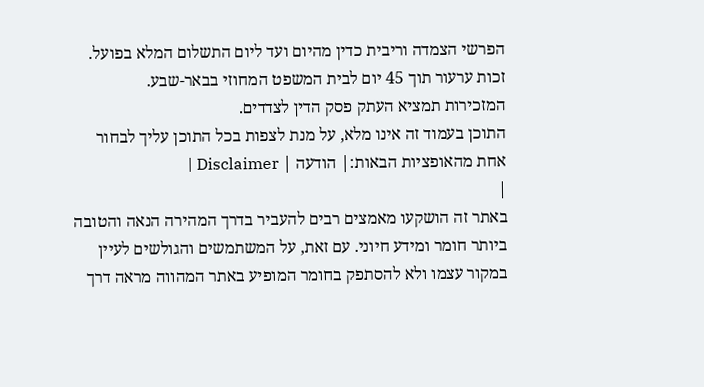הפרשי הצמדה וריבית כדין מהיום ועד ליום התשלום המלא בפועל.
זכות ערעור תוך 45 יום לבית המשפט המחוזי בבאר-שבע.
המזכירות תמציא העתק פסק הדין לצדדים.
התוכן בעמוד זה אינו מלא, על מנת לצפות בכל התוכן עליך לבחור אחת מהאופציות הבאות:| הודעה | Disclaimer |
|
באתר זה הושקעו מאמצים רבים להעביר בדרך המהירה הנאה והטובה ביותר חומר ומידע חיוני. עם זאת, על המשתמשים והגולשים לעיין במקור עצמו ולא להסתפק בחומר המופיע באתר המהווה מראה דרך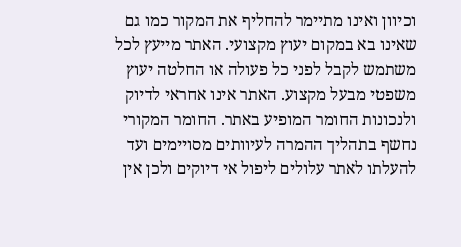וכיוון ואינו מתיימר להחליף את המקור כמו גם שאינו בא במקום יעוץ מקצועי. האתר מייעץ לכל משתמש לקבל לפני כל פעולה או החלטה יעוץ משפטי מבעל מקצוע. האתר אינו אחראי לדיוק ולנכונות החומר המופיע באתר. החומר המקורי נחשף בתהליך ההמרה לעיוותים מסויימים ועד להעלתו לאתר עלולים ליפול אי דיוקים ולכן אין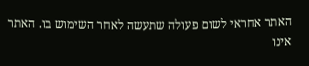האתר אחראי לשום פעולה שתעשה לאחר השימוש בו. האתר אינו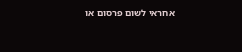אחראי לשום פרסום או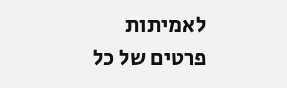לאמיתות פרטים של כל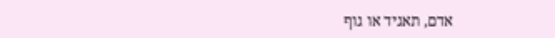אדם, תאגיד או גוף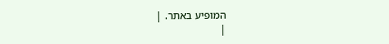המופיע באתר. |
|